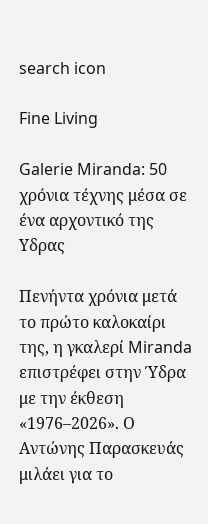search icon

Fine Living

Galerie Miranda: 50 χρόνια τέχνης μέσα σε ένα αρχοντικό της Yδρας

Πενήντα χρόνια μετά το πρώτο καλοκαίρι της, η γκαλερί Miranda επιστρέφει στην Ύδρα με την έκθεση «1976–2026». Ο Αντώνης Παρασκευάς μιλάει για το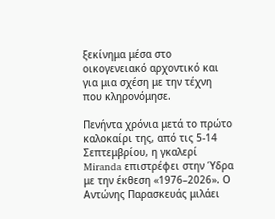ξεκίνημα μέσα στο οικογενειακό αρχοντικό και για μια σχέση με την τέχνη που κληρονόμησε.

Πενήντα χρόνια μετά το πρώτο καλοκαίρι της, από τις 5-14 Σεπτεμβρίου, η γκαλερί Miranda επιστρέφει στην Ύδρα με την έκθεση «1976–2026». Ο Αντώνης Παρασκευάς μιλάει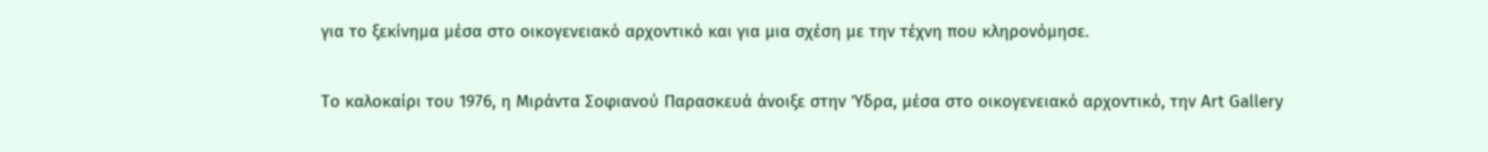για το ξεκίνημα μέσα στο οικογενειακό αρχοντικό και για μια σχέση με την τέχνη που κληρονόμησε.

Το καλοκαίρι του 1976, η Μιράντα Σοφιανού Παρασκευά άνοιξε στην Ύδρα, μέσα στο οικογενειακό αρχοντικό, την Art Gallery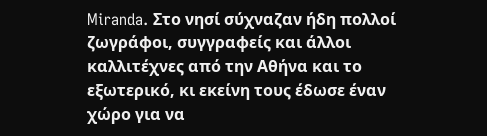Miranda. Στο νησί σύχναζαν ήδη πολλοί ζωγράφοι, συγγραφείς και άλλοι καλλιτέχνες από την Αθήνα και το εξωτερικό, κι εκείνη τους έδωσε έναν χώρο για να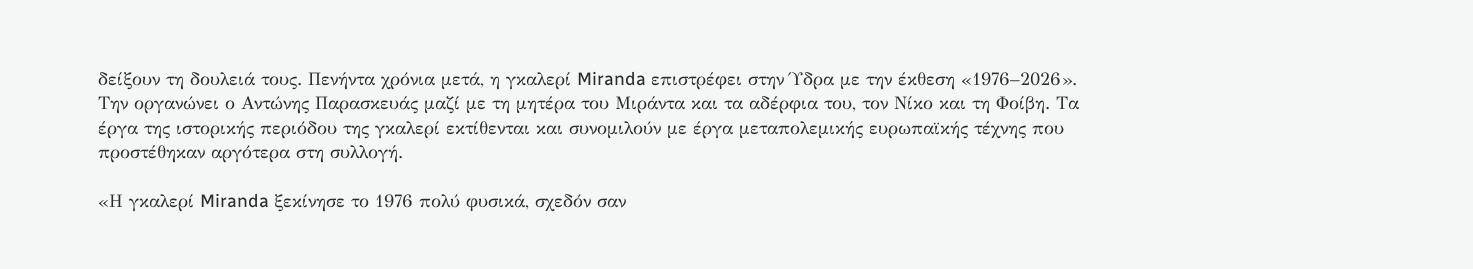δείξουν τη δουλειά τους. Πενήντα χρόνια μετά, η γκαλερί Miranda επιστρέφει στην Ύδρα με την έκθεση «1976–2026». Την οργανώνει ο Αντώνης Παρασκευάς μαζί με τη μητέρα του Μιράντα και τα αδέρφια του, τον Νίκο και τη Φοίβη. Τα έργα της ιστορικής περιόδου της γκαλερί εκτίθενται και συνομιλούν με έργα μεταπολεμικής ευρωπαϊκής τέχνης που προστέθηκαν αργότερα στη συλλογή.

«Η γκαλερί Miranda ξεκίνησε το 1976 πολύ φυσικά, σχεδόν σαν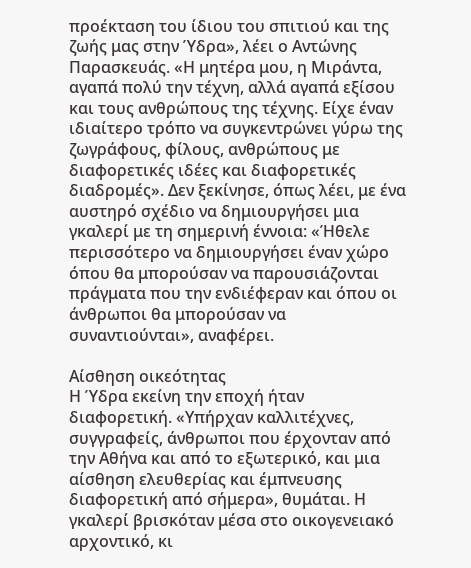προέκταση του ίδιου του σπιτιού και της ζωής μας στην Ύδρα», λέει ο Αντώνης Παρασκευάς. «Η μητέρα μου, η Μιράντα, αγαπά πολύ την τέχνη, αλλά αγαπά εξίσου και τους ανθρώπους της τέχνης. Είχε έναν ιδιαίτερο τρόπο να συγκεντρώνει γύρω της ζωγράφους, φίλους, ανθρώπους με διαφορετικές ιδέες και διαφορετικές διαδρομές». Δεν ξεκίνησε, όπως λέει, με ένα αυστηρό σχέδιο να δημιουργήσει μια γκαλερί με τη σημερινή έννοια: «Ήθελε περισσότερο να δημιουργήσει έναν χώρο όπου θα μπορούσαν να παρουσιάζονται πράγματα που την ενδιέφεραν και όπου οι άνθρωποι θα μπορούσαν να συναντιούνται», αναφέρει.

Αίσθηση οικεότητας
Η Ύδρα εκείνη την εποχή ήταν διαφορετική. «Υπήρχαν καλλιτέχνες, συγγραφείς, άνθρωποι που έρχονταν από την Αθήνα και από το εξωτερικό, και μια αίσθηση ελευθερίας και έμπνευσης διαφορετική από σήμερα», θυμάται. Η γκαλερί βρισκόταν μέσα στο οικογενειακό αρχοντικό, κι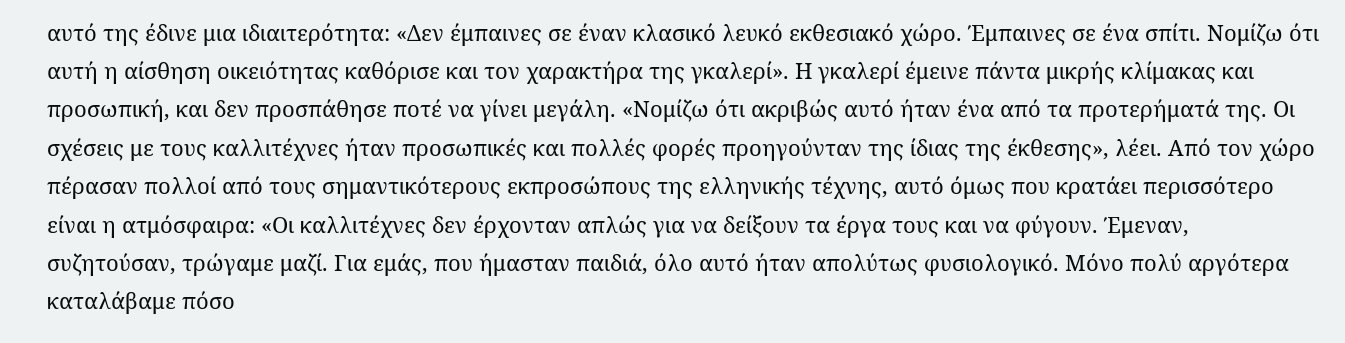αυτό της έδινε μια ιδιαιτερότητα: «Δεν έμπαινες σε έναν κλασικό λευκό εκθεσιακό χώρο. Έμπαινες σε ένα σπίτι. Νομίζω ότι αυτή η αίσθηση οικειότητας καθόρισε και τον χαρακτήρα της γκαλερί». Η γκαλερί έμεινε πάντα μικρής κλίμακας και προσωπική, και δεν προσπάθησε ποτέ να γίνει μεγάλη. «Νομίζω ότι ακριβώς αυτό ήταν ένα από τα προτερήματά της. Οι σχέσεις με τους καλλιτέχνες ήταν προσωπικές και πολλές φορές προηγούνταν της ίδιας της έκθεσης», λέει. Από τον χώρο πέρασαν πολλοί από τους σημαντικότερους εκπροσώπους της ελληνικής τέχνης, αυτό όμως που κρατάει περισσότερο είναι η ατμόσφαιρα: «Οι καλλιτέχνες δεν έρχονταν απλώς για να δείξουν τα έργα τους και να φύγουν. Έμεναν, συζητούσαν, τρώγαμε μαζί. Για εμάς, που ήμασταν παιδιά, όλο αυτό ήταν απολύτως φυσιολογικό. Μόνο πολύ αργότερα καταλάβαμε πόσο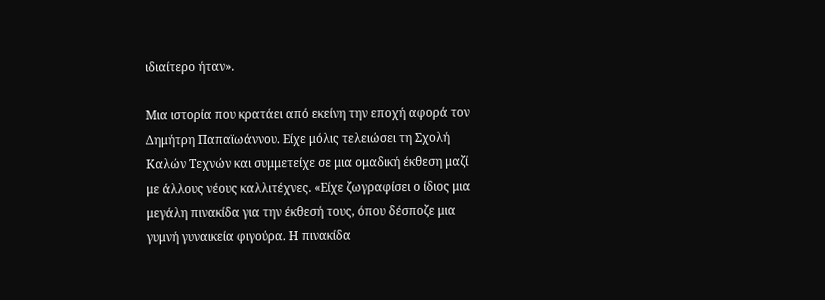ιδιαίτερο ήταν».

Μια ιστορία που κρατάει από εκείνη την εποχή αφορά τον Δημήτρη Παπαϊωάννου. Είχε μόλις τελειώσει τη Σχολή Καλών Τεχνών και συμμετείχε σε μια ομαδική έκθεση μαζί με άλλους νέους καλλιτέχνες. «Είχε ζωγραφίσει ο ίδιος μια μεγάλη πινακίδα για την έκθεσή τους, όπου δέσποζε μια γυμνή γυναικεία φιγούρα. Η πινακίδα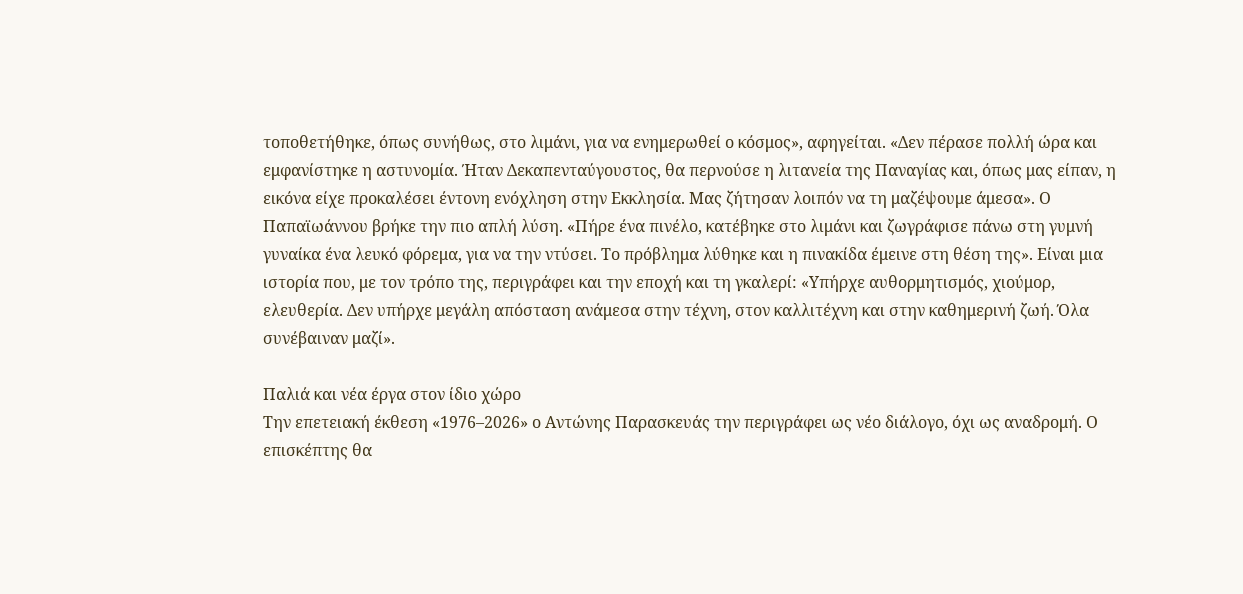τοποθετήθηκε, όπως συνήθως, στο λιμάνι, για να ενημερωθεί ο κόσμος», αφηγείται. «Δεν πέρασε πολλή ώρα και εμφανίστηκε η αστυνομία. Ήταν Δεκαπενταύγουστος, θα περνούσε η λιτανεία της Παναγίας και, όπως μας είπαν, η εικόνα είχε προκαλέσει έντονη ενόχληση στην Εκκλησία. Μας ζήτησαν λοιπόν να τη μαζέψουμε άμεσα». Ο Παπαϊωάννου βρήκε την πιο απλή λύση. «Πήρε ένα πινέλο, κατέβηκε στο λιμάνι και ζωγράφισε πάνω στη γυμνή γυναίκα ένα λευκό φόρεμα, για να την ντύσει. Το πρόβλημα λύθηκε και η πινακίδα έμεινε στη θέση της». Είναι μια ιστορία που, με τον τρόπο της, περιγράφει και την εποχή και τη γκαλερί: «Υπήρχε αυθορμητισμός, χιούμορ, ελευθερία. Δεν υπήρχε μεγάλη απόσταση ανάμεσα στην τέχνη, στον καλλιτέχνη και στην καθημερινή ζωή. Όλα συνέβαιναν μαζί».

Παλιά και νέα έργα στον ίδιο χώρο
Την επετειακή έκθεση «1976–2026» ο Αντώνης Παρασκευάς την περιγράφει ως νέο διάλογο, όχι ως αναδρομή. Ο επισκέπτης θα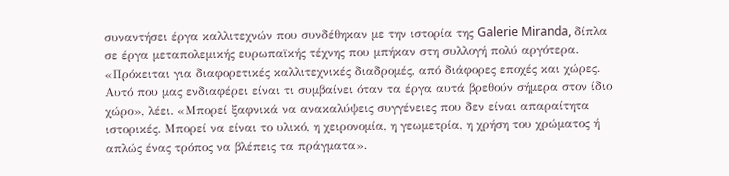συναντήσει έργα καλλιτεχνών που συνδέθηκαν με την ιστορία της Galerie Miranda, δίπλα σε έργα μεταπολεμικής ευρωπαϊκής τέχνης που μπήκαν στη συλλογή πολύ αργότερα. «Πρόκειται για διαφορετικές καλλιτεχνικές διαδρομές, από διάφορες εποχές και χώρες. Αυτό που μας ενδιαφέρει είναι τι συμβαίνει όταν τα έργα αυτά βρεθούν σήμερα στον ίδιο χώρο», λέει. «Μπορεί ξαφνικά να ανακαλύψεις συγγένειες που δεν είναι απαραίτητα ιστορικές. Μπορεί να είναι το υλικό, η χειρονομία, η γεωμετρία, η χρήση του χρώματος ή απλώς ένας τρόπος να βλέπεις τα πράγματα».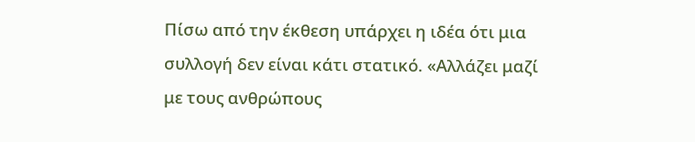Πίσω από την έκθεση υπάρχει η ιδέα ότι μια συλλογή δεν είναι κάτι στατικό. «Αλλάζει μαζί με τους ανθρώπους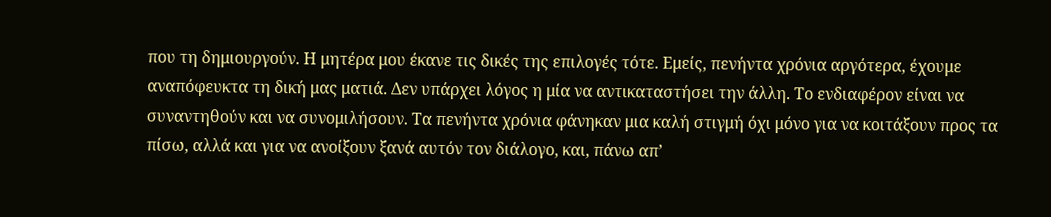που τη δημιουργούν. Η μητέρα μου έκανε τις δικές της επιλογές τότε. Εμείς, πενήντα χρόνια αργότερα, έχουμε αναπόφευκτα τη δική μας ματιά. Δεν υπάρχει λόγος η μία να αντικαταστήσει την άλλη. Το ενδιαφέρον είναι να συναντηθούν και να συνομιλήσουν. Τα πενήντα χρόνια φάνηκαν μια καλή στιγμή όχι μόνο για να κοιτάξουν προς τα πίσω, αλλά και για να ανοίξουν ξανά αυτόν τον διάλογο, και, πάνω απ’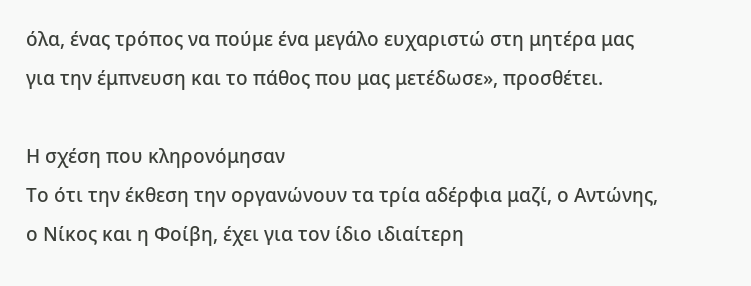όλα, ένας τρόπος να πούμε ένα μεγάλο ευχαριστώ στη μητέρα μας για την έμπνευση και το πάθος που μας μετέδωσε», προσθέτει.

Η σχέση που κληρονόμησαν
Το ότι την έκθεση την οργανώνουν τα τρία αδέρφια μαζί, ο Αντώνης, ο Νίκος και η Φοίβη, έχει για τον ίδιο ιδιαίτερη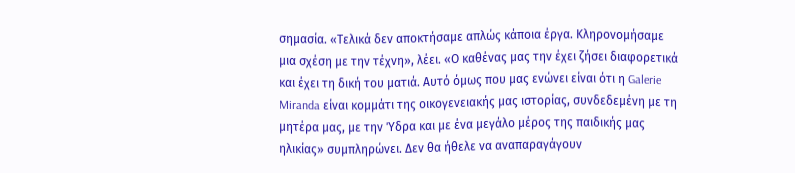σημασία. «Τελικά δεν αποκτήσαμε απλώς κάποια έργα. Κληρονομήσαμε μια σχέση με την τέχνη», λέει. «Ο καθένας μας την έχει ζήσει διαφορετικά και έχει τη δική του ματιά. Αυτό όμως που μας ενώνει είναι ότι η Galerie Miranda είναι κομμάτι της οικογενειακής μας ιστορίας, συνδεδεμένη με τη μητέρα μας, με την Ύδρα και με ένα μεγάλο μέρος της παιδικής μας ηλικίας» συμπληρώνει. Δεν θα ήθελε να αναπαραγάγουν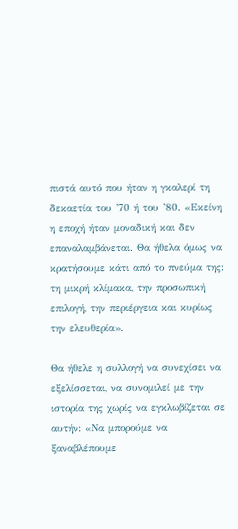πιστά αυτό που ήταν η γκαλερί τη δεκαετία του ’70 ή του ’80. «Εκείνη η εποχή ήταν μοναδική και δεν επαναλαμβάνεται. Θα ήθελα όμως να κρατήσουμε κάτι από το πνεύμα της: τη μικρή κλίμακα, την προσωπική επιλογή, την περιέργεια και κυρίως την ελευθερία».

Θα ήθελε η συλλογή να συνεχίσει να εξελίσσεται, να συνομιλεί με την ιστορία της χωρίς να εγκλωβίζεται σε αυτήν: «Να μπορούμε να ξαναβλέπουμε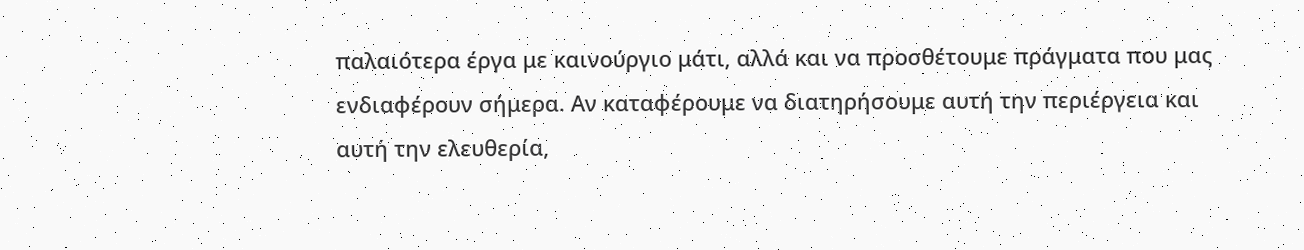παλαιότερα έργα με καινούργιο μάτι, αλλά και να προσθέτουμε πράγματα που μας ενδιαφέρουν σήμερα. Αν καταφέρουμε να διατηρήσουμε αυτή την περιέργεια και αυτή την ελευθερία,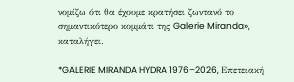νομίζω ότι θα έχουμε κρατήσει ζωντανό το σημαντικότερο κομμάτι της Galerie Miranda», καταλήγει.

*GALERIE MIRANDA HYDRA 1976–2026, Επετειακή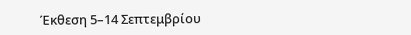Έκθεση 5–14 Σεπτεμβρίου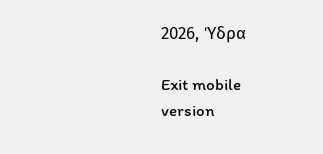2026, Ύδρα

Exit mobile version